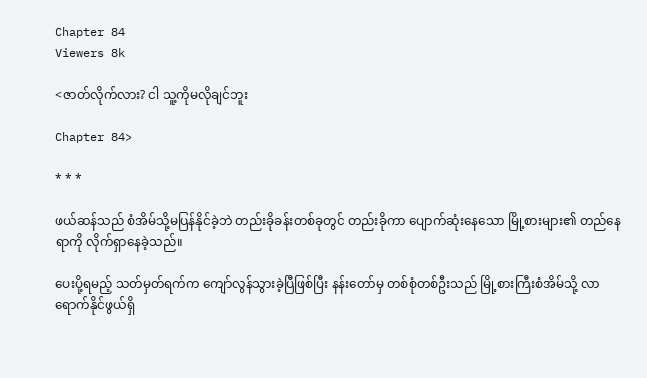Chapter 84
Viewers 8k

<ဇာတ်လိုက်လား? ငါ သူ့ကိုမလိုချင်ဘူး

Chapter 84>

* * *

ဖယ်ဆန်သည် စံအိမ်သို့မပြန်နိုင်ခဲ့ဘဲ တည်းခိုခန်းတစ်ခုတွင် တည်းခိုကာ ပျောက်ဆုံးနေသော မြို့စားများ၏ တည်နေရာကို လိုက်ရှာနေခဲ့သည်။

ပေးပို့ရမည့် သတ်မှတ်ရက်က ကျော်လွန်သွားခဲ့ပြီဖြစ်ပြီး နန်းတော်မှ တစ်စုံတစ်ဦးသည် မြို့စားကြီးစံအိမ်သို့ လာရောက်နိုင်ဖွယ်ရှိ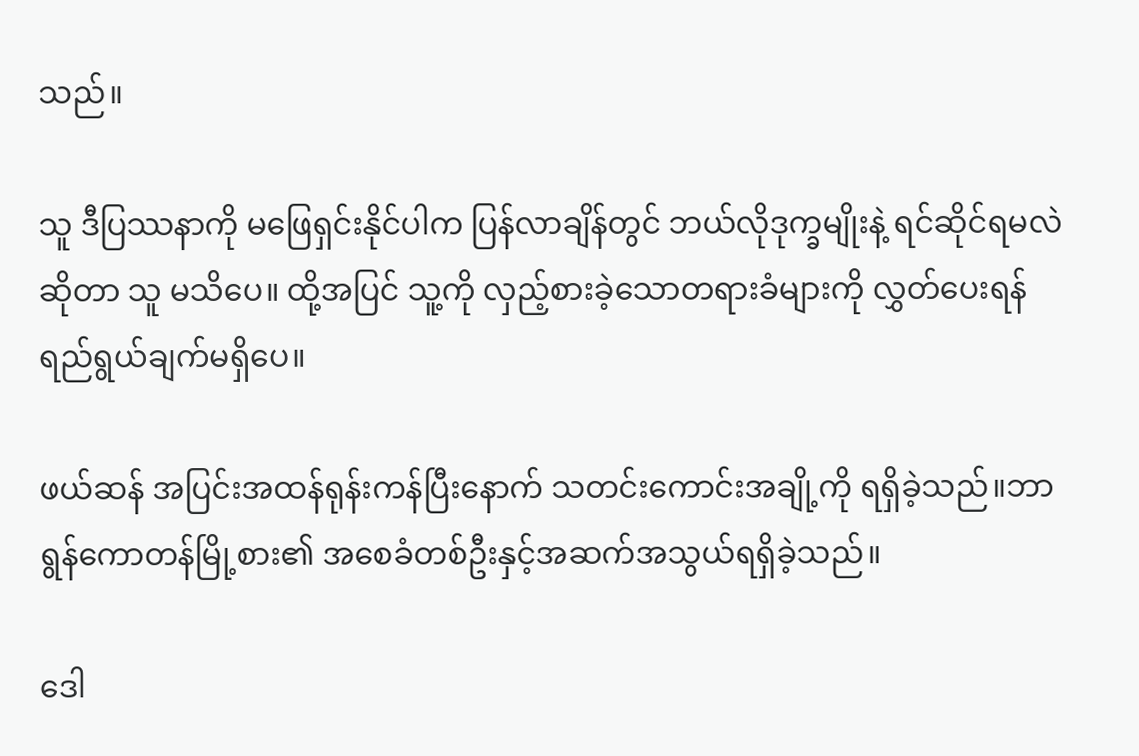သည်။

သူ ဒီပြဿနာကို မဖြေရှင်းနိုင်ပါက ပြန်လာချိန်တွင် ဘယ်လိုဒုက္ခမျိုးနဲ့ ရင်ဆိုင်ရမလဲဆိုတာ သူ မသိပေ။ ထို့အပြင် သူ့ကို လှည့်စားခဲ့သောတရားခံများကို လွှတ်ပေးရန် ရည်ရွယ်ချက်မရှိပေ။

ဖယ်ဆန် အပြင်းအထန်ရုန်းကန်ပြီးနောက် သတင်းကောင်းအချို့ကို ရရှိခဲ့သည်။ဘာရွန်ကောတန်မြို့စား၏ အစေခံတစ်ဦးနှင့်အဆက်အသွယ်ရရှိခဲ့သည်။

ဒေါ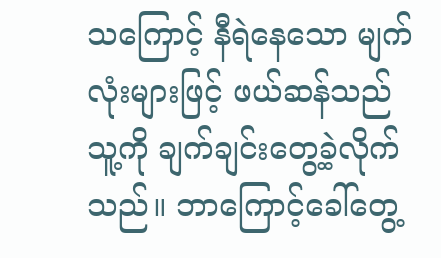သကြောင့် နီရဲနေသော မျက်လုံးများဖြင့် ဖယ်ဆန်သည် သူ့ကို ချက်ချင်းတွေ့ခဲ့လိုက်သည်။ ဘာကြောင့်ခေါ်တွေ့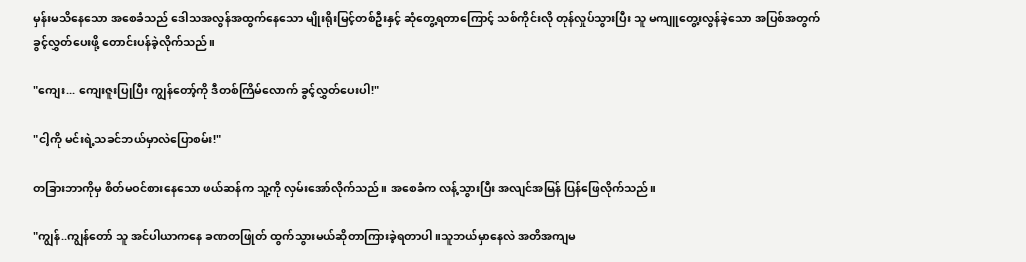မှန်းမသိနေသော အစေခံသည် ဒေါသအလွန်အထွက်နေသော မျိုးရိုးမြင့်တစ်ဦးနှင့် ဆုံတွေ့ရတာကြောင့် သစ်ကိုင်းလို တုန်လှုပ်သွားပြီး သူ မကျူတွေ့းလွန်ခဲ့သော အပြစ်အတွက် ခွင့်လွှတ်ပေးဖို့ တောင်းပန်ခဲ့လိုက်သည်။

"ကျေး... ကျေးဇူးပြုပြီး ကျွန်တော့်ကို ဒီတစ်ကြိမ်လောက် ခွင့်လွှတ်ပေးပါ!"

"ငါ့ကို မင်းရဲ့သခင်ဘယ်မှာလဲပြောစမ်း!"

တခြားဘာကိုမှ စိတ်မဝင်စားနေသော ဖယ်ဆန်က သူ့ကို လှမ်းအော်လိုက်သည်။ အစေခံက လန့်သွားပြီး အလျင်အမြန် ပြန်ဖြေလိုက်သည်။

"ကျွန်..ကျွန်တော် သူ အင်ပါယာကနေ ခဏတဖြုတ် ထွက်သွားမယ်ဆိုတာကြားခဲ့ရတာပါ။သူဘယ်မှာနေလဲ အတိအကျမ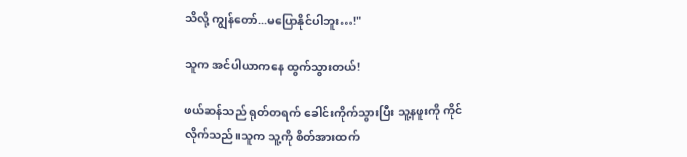သိလို့ ကျွန်တော်...မပြောနိုင်ပါဘူး…!"

သူက အင်ပါယာကနေ ထွက်သွားတယ်!

ဖယ်ဆန်သည် ရုတ်တရက် ခေါင်းကိုက်သွားပြီး သူ့နဖူးကို ကိုင်လိုက်သည်။သူက သူ့ကို စိတ်အားထက်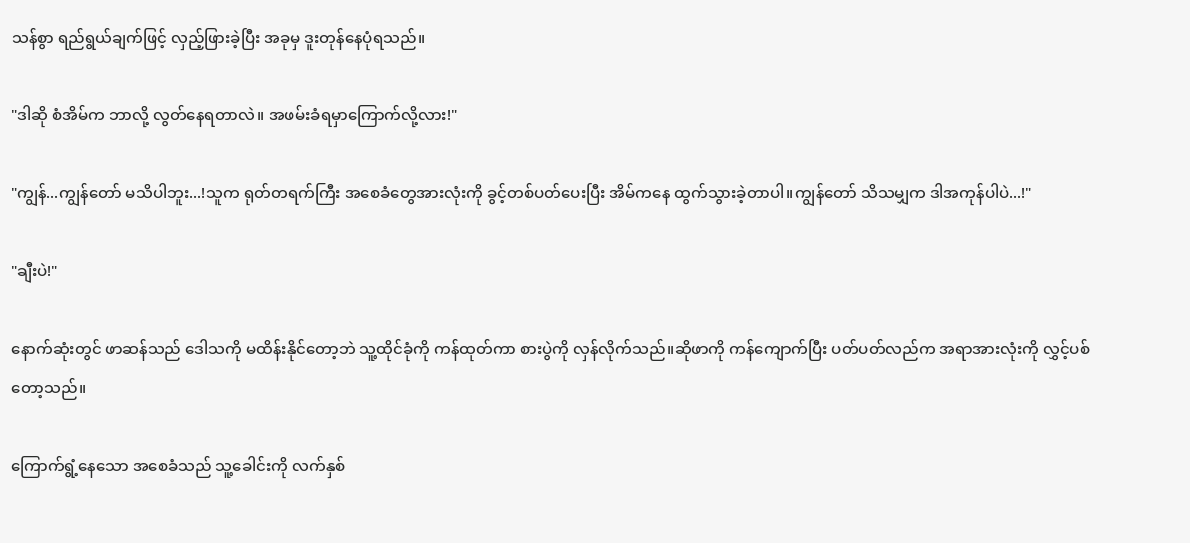သန်စွာ ရည်ရွယ်ချက်ဖြင့် လှည့်ဖြားခဲ့ပြီး အခုမှ ဒူးတုန်နေပုံရသည်။

"ဒါဆို စံအိမ်က ဘာလို့ လွတ်နေရတာလဲ။ အဖမ်းခံရမှာကြောက်လို့လား!"

"ကျွန်...ကျွန်တော် မသိပါဘူး...!သူက ရုတ်တရက်ကြီး အစေခံတွေအားလုံးကို ခွင့်တစ်ပတ်ပေးပြီး အိမ်ကနေ ထွက်သွားခဲ့တာပါ။ကျွန်တော် သိသမျှက ဒါအကုန်ပါပဲ...!"

"ချီးပဲ!"

နောက်ဆုံးတွင် ဖာဆန်သည် ဒေါသကို မထိန်းနိုင်တော့ဘဲ သူ့ထိုင်ခုံကို ကန်ထုတ်ကာ စားပွဲကို လှန်လိုက်သည်။ဆိုဖာကို ကန်ကျောက်ပြီး ပတ်ပတ်လည်က အရာအားလုံးကို လွှင့်ပစ်တော့သည်။

ကြောက်ရွံ့နေသော အစေခံသည် သူ့ခေါင်းကို လက်နှစ်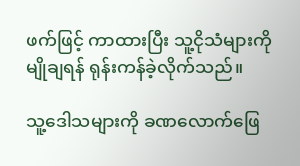ဖက်ဖြင့် ကာထားပြီး သူ့ငိုသံများကို မျိုချရန် ရုန်းကန်ခဲ့လိုက်သည်။

သူ့ဒေါသများကို ခဏလောက်ဖြေ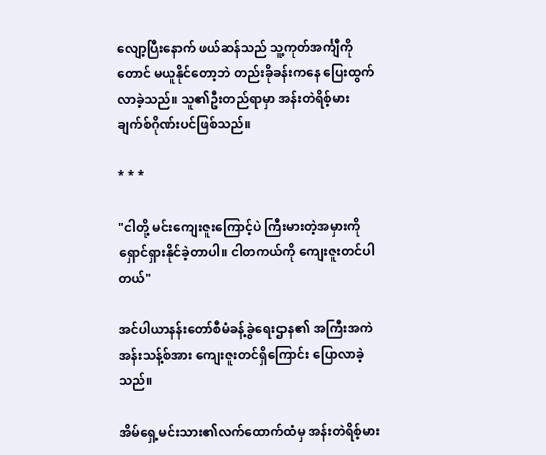လျော့ပြီးနောက် ဖယ်ဆန်သည် သူ့ကုတ်အင်္ကျီကိုတောင် မယူနိုင်တော့ဘဲ တည်းခိုခန်းကနေ ပြေးထွက်လာခဲ့သည်။ သူ၏ဦးတည်ရာမှာ အန်းတဲရိစ့်မားချက်စ်ဂိုဏ်းပင်ဖြစ်သည်။

* * *

"ငါတို့ မင်းကျေးဇူးကြောင့်ပဲ ကြီးမားတဲ့အမှားကို ရှောင်ရှားနိုင်ခဲ့တာပါ။ ငါတကယ်ကို ကျေးဇူးတင်ပါတယ်"

အင်ပါယာနန်းတော်စီမံခန့်ခွဲရေးဌာန၏ အကြီးအကဲ အန်းသန့်စ်အား ကျေးဇူးတင်ရှိကြောင်း ပြောလာခဲ့သည်။

အိမ်ရှေ့မင်းသား၏လက်ထောက်ထံမှ အန်းတဲရိစ့်မား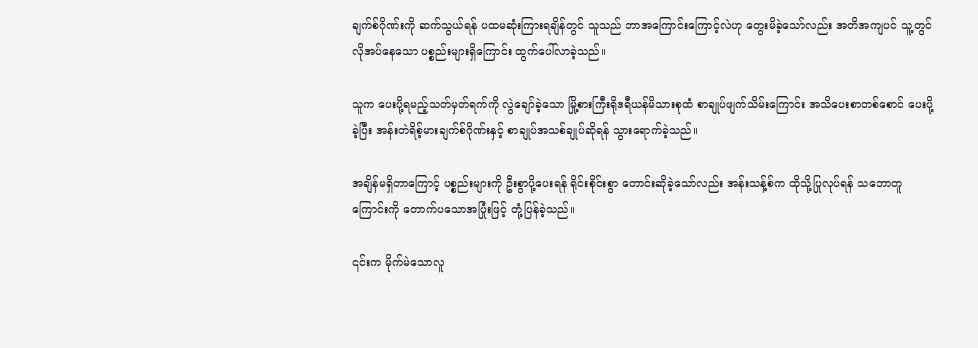ချက်စ်ဂိုဏ်းကို ဆက်သွယ်ရန် ပထမဆုံးကြားရချိန်တွင် သူသည် ဘာအကြောင်းကြောင့်လဲဟု တွေးမိခဲ့သော်လည်း အတိအကျပင် သူ့တွင် လိုအပ်နေသော ပစ္စည်းများရှိကြောင်း ထွက်ပေါ်လာခဲ့သည်။

သူက ပေးပို့ရမည့်သတ်မှတ်ရက်ကို လွဲချော်ခဲ့သော မြို့စားကြီးရိုဒရီယန်မိသားစုထံ စာချုပ်ဖျက်သိမ်းကြောင်း အသိပေးစာတစ်စောင် ပေးပို့ခဲ့ပြီး အန်းတဲရိစ့်မားချက်စ်ဂိုဏ်းနှင့် စာချုပ်အသစ်ချုပ်ဆိုရန် သွားရောက်ခဲ့သည်။

အချိန်မရှိတာကြောင့် ပစ္စည်းများကို ဦးစွာပို့ပေးရန် ရိုင်းစိုင်းစွာ တောင်းဆိုခဲ့သော်လည်း အန်းသန့်စ်က ထိုသို့ပြုလုပ်ရန် သဘောတူကြောင်းကို တောက်ပသောအပြုံးဖြင့် တုံ့ပြန်ခဲ့သည်။

၎င်းက မိုက်မဲသောလူ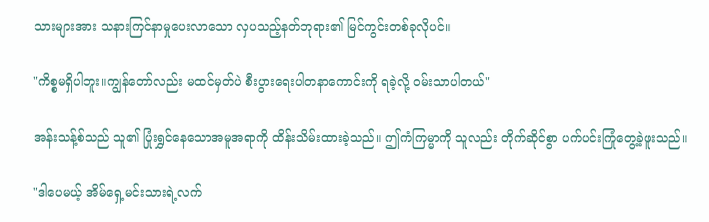သားများအား သနားကြင်နာမှုပေးလာသော လှပသည့်နတ်ဘုရား၏ မြင်ကွင်းတစ်ခုလိုပင်။

"ကိစ္စမရှိပါဘူး။ကျွန်တော်လည်း မထင်မှတ်ပဲ စီးပွားရေးပါတနာကောင်းကို ရခဲ့လို့ ဝမ်းသာပါတယ်"

အန်းသန့်စ်သည် သူ၏ ပြုံးရွှင်နေသောအမူအရာကို ထိန်းသိမ်းထားခဲ့သည်။ ဤကံကြမ္မာကို သူလည်း တိုက်ဆိုင်စွာ ပက်ပင်းကြုံတွေ့ခဲ့ဖူးသည်။

"ဒါပေမယ့် အိမ်ရှေ့မင်းသားရဲ့လက်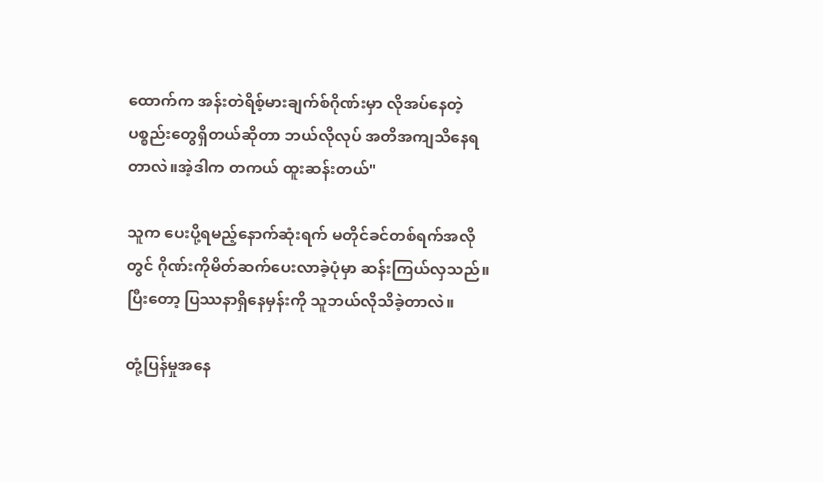ထောက်က အန်းတဲရိစ့်မားချက်စ်ဂိုဏ်းမှာ လိုအပ်နေတဲ့ ပစ္စည်းတွေရှိတယ်ဆိုတာ ဘယ်လိုလုပ် အတိအကျသိနေရတာလဲ။အဲ့ဒါက တကယ် ထူးဆန်းတယ်"

သူက ပေးပို့ရမည့်နောက်ဆုံးရက် မတိုင်ခင်တစ်ရက်အလိုတွင် ဂိုဏ်းကိုမိတ်ဆက်ပေးလာခဲ့ပုံမှာ ဆန်းကြယ်လှသည်။ပြီးတော့ ပြဿနာရှိနေမှန်းကို သူဘယ်လိုသိခဲ့တာလဲ။

တုံ့ပြန်မှုအနေ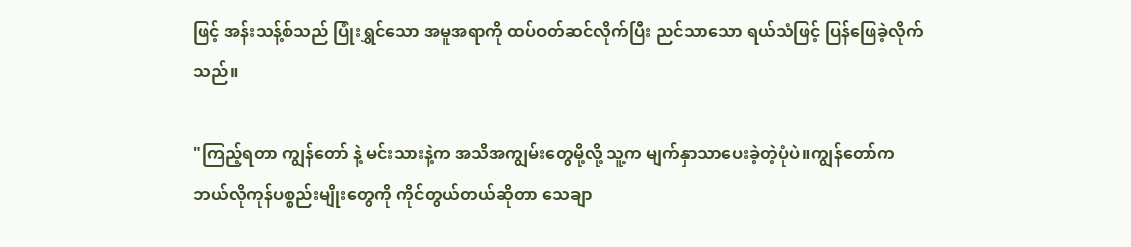ဖြင့် အန်းသန့်စ်သည် ပြုံးရွှင်သော အမူအရာကို ထပ်ဝတ်ဆင်လိုက်ပြီး ညင်သာသော ရယ်သံဖြင့် ပြန်ဖြေခဲ့လိုက်သည်။

"ကြည့်ရတာ ကျွန်တော် နဲ့ မင်းသားနဲ့က အသိအကျွမ်းတွေမို့လို့ သူ့က မျက်နှာသာပေးခဲ့တဲ့ပုံပဲ။ကျွန်တော်က ဘယ်လိုကုန်ပစ္စည်းမျိုးတွေကို ကိုင်တွယ်တယ်ဆိုတာ သေချာ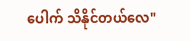ပေါက် သိနိုင်တယ်လေ"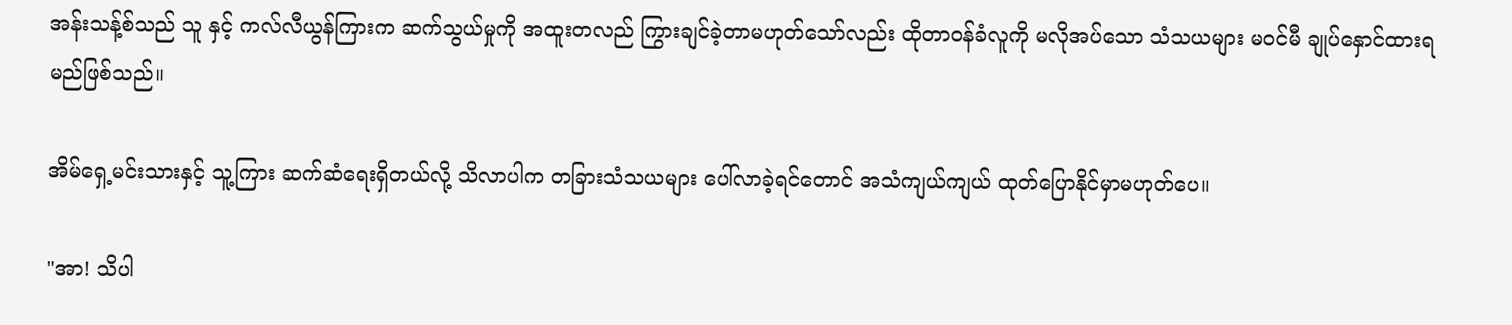အန်းသန့်စ်သည် သူ နှင့် ကလ်လီယွန်ကြားက ဆက်သွယ်မှုကို အထူးတလည် ကြွားချင်ခဲ့တာမဟုတ်သော်လည်း ထိုတာဝန်ခံလူကို မလိုအပ်သော သံသယများ မ၀င်မီ ချုပ်နှောင်ထားရမည်ဖြစ်သည်။

အိမ်ရှေ့မင်းသားနှင့် သူ့ကြား ဆက်ဆံရေးရှိတယ်လို့ သိလာပါက တခြားသံသယများ ပေါ်လာခဲ့ရင်တောင် အသံကျယ်ကျယ် ထုတ်ပြောနိုင်မှာမဟုတ်ပေ။

"အာ! သိပါ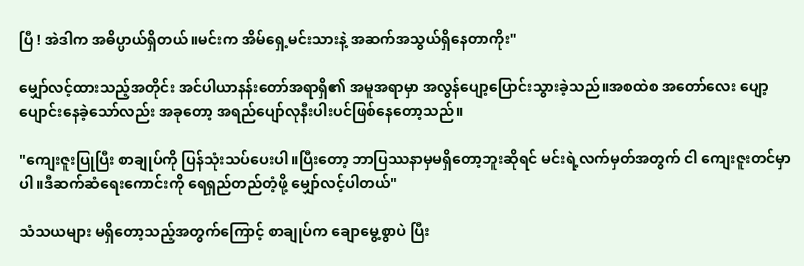ပြီ ! အဲဒါက အဓိပ္ပာယ်ရှိတယ်။မင်းက အိမ်ရှေ့မင်းသားနဲ့ အဆက်အသွယ်ရှိနေတာကိုး"

မျှော်လင့်ထားသည့်အတိုင်း အင်ပါယာနန်းတော်အရာရှိ၏ အမူအရာမှာ အလွန်ပျော့ပြောင်းသွားခဲ့သည်။အစထဲစ အတော်လေး ပျော့ပျောင်းနေခဲ့သော်လည်း အခုတော့ အရည်ပျော်လုနီးပါးပင်ဖြစ်နေတော့သည်။

"ကျေးဇူးပြုပြီး စာချုပ်ကို ပြန်သုံးသပ်ပေးပါ။ပြီးတော့ ဘာပြဿနာမှမရှိတော့ဘူးဆိုရင် မင်းရဲ့လက်မှတ်အတွက် ငါ ကျေးဇူးတင်မှာပါ။ဒီဆက်ဆံရေးကောင်းကို ရေရှည်တည်တံ့ဖို့ မျှော်လင့်ပါတယ်"

သံသယများ မရှိတော့သည့်အတွက်ကြောင့် စာချုပ်က ချောမွေ့စွာပဲ ပြီး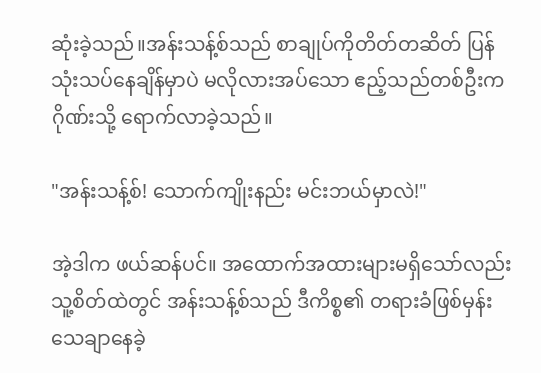ဆုံးခဲ့သည်။အန်းသန့်စ်သည် စာချုပ်ကိုတိတ်တဆိတ် ပြန်သုံးသပ်နေချိန်မှာပဲ မလိုလားအပ်သော ဧည့်သည်တစ်ဦးက ဂိုဏ်းသို့ ရောက်လာခဲ့သည်။

"အန်းသန့်စ်! သောက်ကျိုးနည်း မင်းဘယ်မှာလဲ!"

အဲ့ဒါက ဖယ်ဆန်ပင်။ အထောက်အထားများမရှိသော်လည်း သူ့စိတ်ထဲတွင် အန်းသန့်စ်သည် ဒီကိစ္စ၏ တရားခံဖြစ်မှန်းသေချာနေခဲ့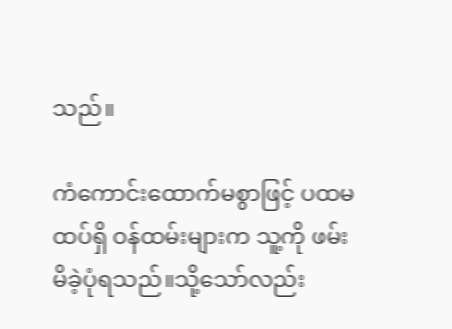သည်။

ကံကောင်းထောက်မစွာဖြင့် ပထမထပ်ရှိ ဝန်ထမ်းများက သူ့ကို ဖမ်းမိခဲ့ပုံရသည်။သို့သော်လည်း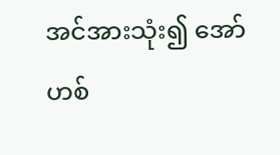အင်အားသုံး၍ အော်ဟစ်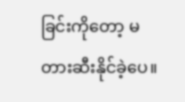ခြင်းကိုတော့ မတားဆီးနိုင်ခဲ့ပေ။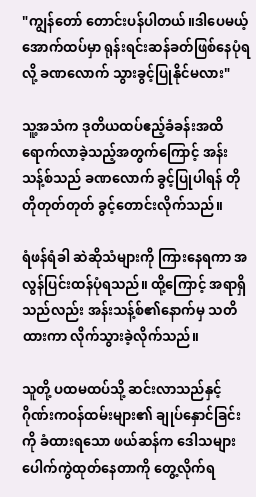"ကျွန်တော် တောင်းပန်ပါတယ်။ဒါပေမယ့် အောက်ထပ်မှာ ရုန်းရင်းဆန်ခတ်ဖြစ်နေပုံရလို့ ခဏလောက် သွားခွင့်ပြုနိုင်မလား"

သူ့အသံက ဒုတိယထပ်ဧည့်ခံခန်းအထိ ရောက်လာခဲ့သည့်အတွက်ကြောင့် အန်းသန့်စ်သည် ခဏလောက် ခွင့်ပြုပါရန် တိုတိုတုတ်တုတ် ခွင့်တောင်းလိုက်သည်။

ရံဖန်ရံခါ ဆဲဆိုသံများကို ကြားနေရကာ အလွန်ပြင်းထန်ပုံရသည်။ ထို့ကြောင့် အရာရှိသည်လည်း အန်းသန့်စ်၏နောက်မှ သတိထားကာ လိုက်သွားခဲ့လိုက်သည်။

သူတို့ ပထမထပ်သို့ ဆင်းလာသည်နှင့် ဂိုဏ်းကဝန်ထမ်းများ၏ ချုပ်နှောင်ခြင်းကို ခံထားရသော ဖယ်ဆန်က ဒေါသများ ပေါက်ကွဲထုတ်နေတာကို တွေ့လိုက်ရ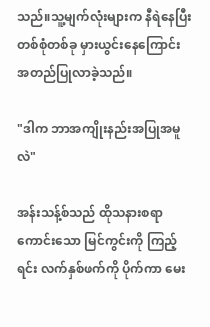သည်။သူ့မျက်လုံးများက နီရဲနေပြီး တစ်စုံတစ်ခု မှားယွင်းနေကြောင်း အတည်ပြုလာခဲ့သည်။

"ဒါက ဘာအကျိုးနည်းအပြုအမူလဲ"

အန်းသန့်စ်သည် ထိုသနားစရာကောင်းသော မြင်ကွင်းကို ကြည့်ရင်း လက်နှစ်ဖက်ကို ပိုက်ကာ မေး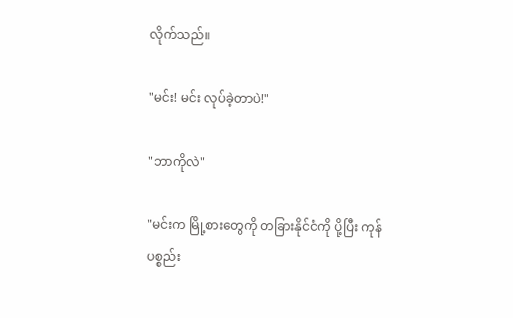လိုက်သည်။

"မင်း! မင်း လုပ်ခဲ့တာပဲ!"

"ဘာကိုလဲ"

"မင်းက မြို့စားတွေကို တခြားနိုင်ငံကို ပို့ပြီး ကုန်ပစ္စည်း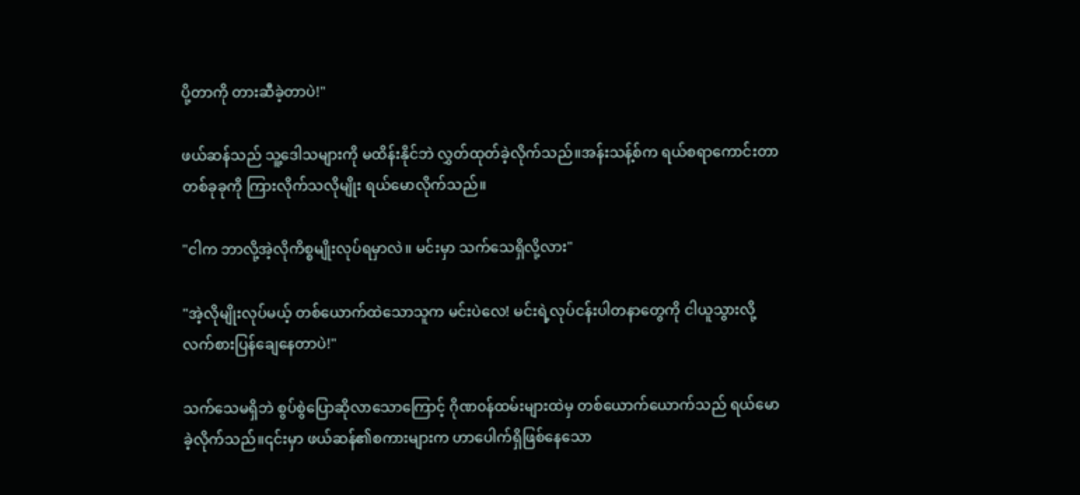ပို့တာကို တားဆီခဲ့တာပဲ!"

ဖယ်ဆန်သည် သူ့ဒေါသများကို မထိန်းနိုင်ဘဲ လွှတ်ထုတ်ခဲ့လိုက်သည်။အန်းသန့်စ်က ရယ်စရာကောင်းတာတစ်ခုခုကို ကြားလိုက်သလိုမျိုး ရယ်မောလိုက်သည်။

"ငါက ဘာလို့အဲ့လိုကိစ္စမျိုးလုပ်ရမှာလဲ။ မင်းမှာ သက်သေရှိလို့လား"

"အဲ့လိုမျိုးလုပ်မယ့် တစ်ယောက်ထဲသောသူက မင်းပဲလေ! မင်းရဲ့လုပ်ငန်းပါတနာတွေကို ငါယူသွားလို့ လက်စားပြန်ချေနေတာပဲ!"

သက်သေမရှိဘဲ စွပ်စွဲပြောဆိုလာသောကြောင့် ဂိုဏ၀န်ထမ်းများထဲမှ တစ်ယောက်ယောက်သည် ရယ်မောခဲ့လိုက်သည်။၎င်းမှာ ဖယ်ဆန်၏စကားများက ဟာပေါက်ရှိဖြစ်နေသော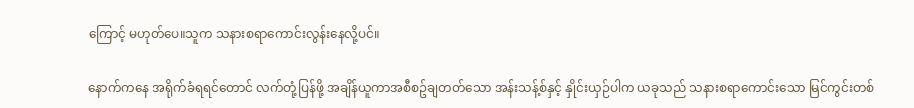ကြောင့် မဟုတ်ပေ။သူက သနားစရာကောင်းလွန်းနေလို့ပင်။

နောက်ကနေ အရိုက်ခံရရင်တောင် လက်တုံ့ပြန်ဖို့ အချိန်ယူကာအစီစဥ်ချတတ်သော အန်းသန့်စ်နှင့် နှိုင်းယှဉ်ပါက ယခုသည် သနားစရာကောင်းသော မြင်ကွင်းတစ်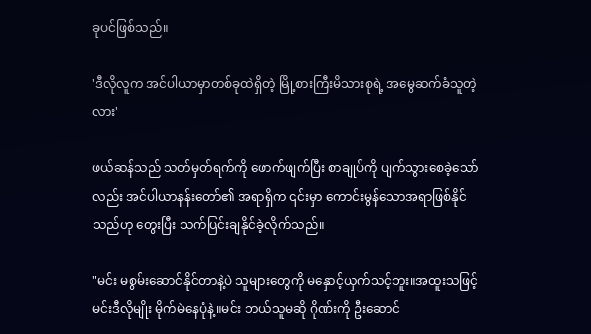ခုပင်ဖြစ်သည်။

'ဒီလိုလူက အင်ပါယာမှာတစ်ခုထဲရှိတဲ့ မြို့စားကြီးမိသားစုရဲ့ အမွေဆက်ခံသူတဲ့လား'

ဖယ်ဆန်သည် သတ်မှတ်ရက်ကို ဖောက်ဖျက်ပြီး စာချုပ်ကို ပျက်သွားစေခဲ့သော်လည်း အင်ပါယာနန်းတော်၏ အရာရှိက ၎င်းမှာ ကောင်းမွန်သောအရာဖြစ်နိုင်သည်ဟု တွေးပြီး သက်ပြင်းချနိုင်ခဲ့လိုက်သည်။

"မင်း မစွမ်းဆောင်နိုင်တာနဲ့ပဲ သူများတွေကို မနှောင့်ယှက်သင့်ဘူး။အထူးသဖြင့် မင်းဒီလိုမျိုး မိုက်မဲနေပုံနဲ့။မင်း ဘယ်သူမဆို ဂိုဏ်းကို ဦးဆောင်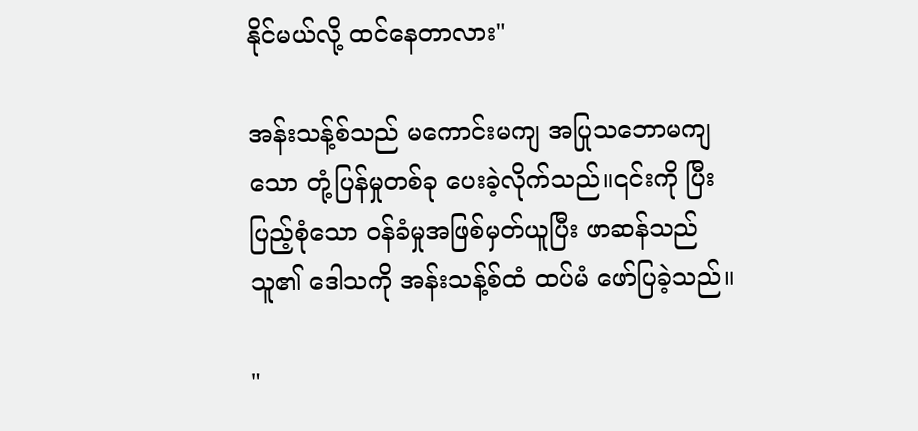နိုင်မယ်လို့ ထင်နေတာလား"

အန်းသန့်စ်သည် မကောင်းမကျ အပြုသဘောမကျသော တုံ့ပြန်မှုတစ်ခု ပေးခဲ့လိုက်သည်။၎င်းကို ပြီးပြည့်စုံသော ဝန်ခံမှုအဖြစ်မှတ်ယူပြီး ဖာဆန်သည် သူ၏ ဒေါသကို အန်းသန့်စ်ထံ ထပ်မံ ဖော်ပြခဲ့သည်။

"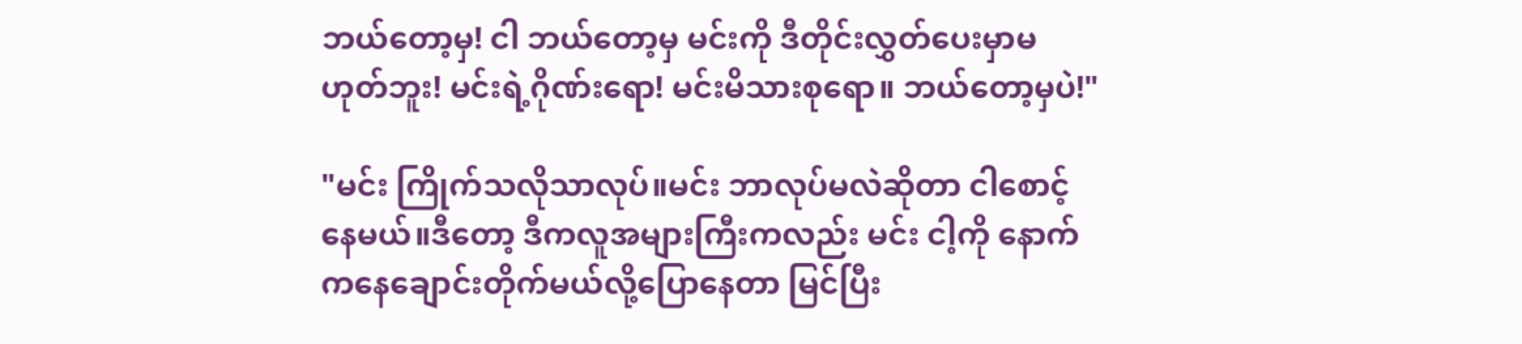ဘယ်တော့မှ! ငါ ဘယ်တော့မှ မင်းကို ဒီတိုင်းလွှတ်ပေးမှာမဟုတ်ဘူး! မင်းရဲ့ဂိုဏ်းရော! မင်းမိသားစုရော။ ဘယ်တော့မှပဲ!"

"မင်း ကြိုက်သလိုသာလုပ်။မင်း ဘာလုပ်မလဲဆိုတာ ငါစောင့်နေမယ်။ဒီတော့ ဒီကလူအများကြီးကလည်း မင်း ငါ့ကို နောက်ကနေချောင်းတိုက်မယ်လို့ပြောနေတာ မြင်ပြီး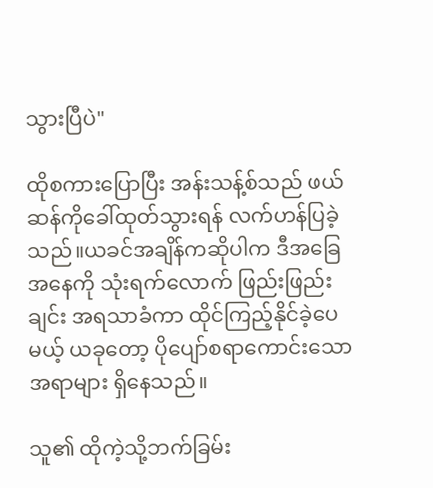သွားပြီပဲ"

ထိုစကားပြောပြီး အန်းသန့်စ်သည် ဖယ်ဆန်ကိုခေါ်ထုတ်သွားရန် လက်ဟန်ပြခဲ့သည်။ယခင်အချိန်ကဆိုပါက ဒီအခြေအနေကို သုံးရက်လောက် ဖြည်းဖြည်းချင်း အရသာခံကာ ထိုင်ကြည့်နိုင်ခဲ့ပေမယ့် ယခုတော့ ပိုပျော်စရာကောင်းသော အရာများ ရှိနေသည်။

သူ၏ ထိုကဲ့သို့ဘက်ခြမ်း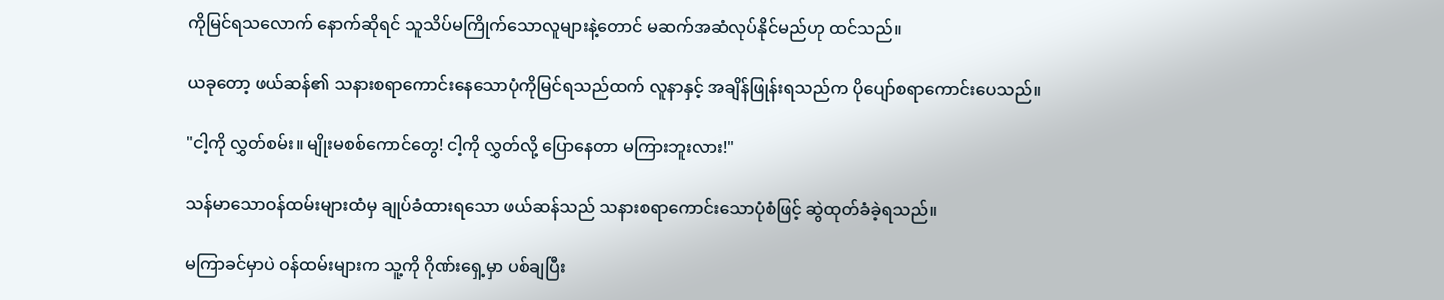ကိုမြင်ရသလောက် နောက်ဆိုရင် သူသိပ်မကြိုက်သောလူများနဲ့တောင် မဆက်အဆံလုပ်နိုင်မည်ဟု ထင်သည်။

ယခုတော့ ဖယ်ဆန်၏ သနားစရာကောင်းနေသောပုံကိုမြင်ရသည်ထက် လူနာနှင့် အချိန်ဖြုန်းရသည်က ပိုပျော်စရာကောင်းပေသည်။

"ငါ့ကို လွှတ်စမ်း။ မျိုးမစစ်ကောင်တွေ! ငါ့ကို လွှတ်လို့ ပြောနေတာ မကြားဘူးလား!"

သန်မာသောဝန်ထမ်းများထံမှ ချုပ်ခံထားရသော ဖယ်ဆန်သည် သနားစရာကောင်းသောပုံစံဖြင့် ဆွဲထုတ်ခံခဲ့ရသည်။

မကြာခင်မှာပဲ ဝန်ထမ်းများက သူ့ကို ဂိုဏ်းရှေ့မှာ ပစ်ချပြီး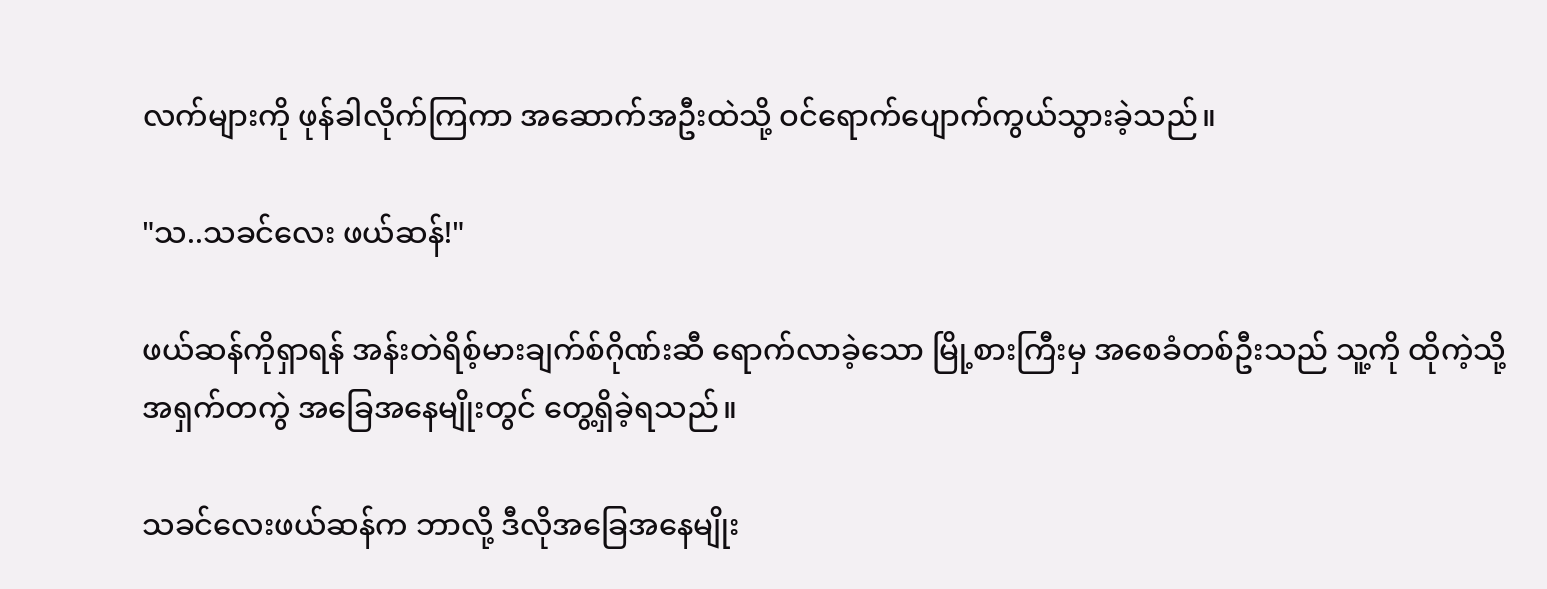လက်များကို ဖုန်ခါလိုက်ကြကာ အဆောက်အဦးထဲသို့ ဝင်ရောက်ပျောက်ကွယ်သွားခဲ့သည်။

"သ..သခင်လေး ဖယ်ဆန်!"

ဖယ်ဆန်ကိုရှာရန် အန်းတဲရိစ့်မားချက်စ်ဂိုဏ်းဆီ ရောက်လာခဲ့သော မြို့စားကြီးမှ အစေခံတစ်ဦးသည် သူ့ကို ထိုကဲ့သို့အရှက်တကွဲ အခြေအနေမျိုးတွင် တွေ့ရှိခဲ့ရသည်။

သခင်လေးဖယ်ဆန်က ဘာလို့ ဒီလိုအခြေအနေမျိုး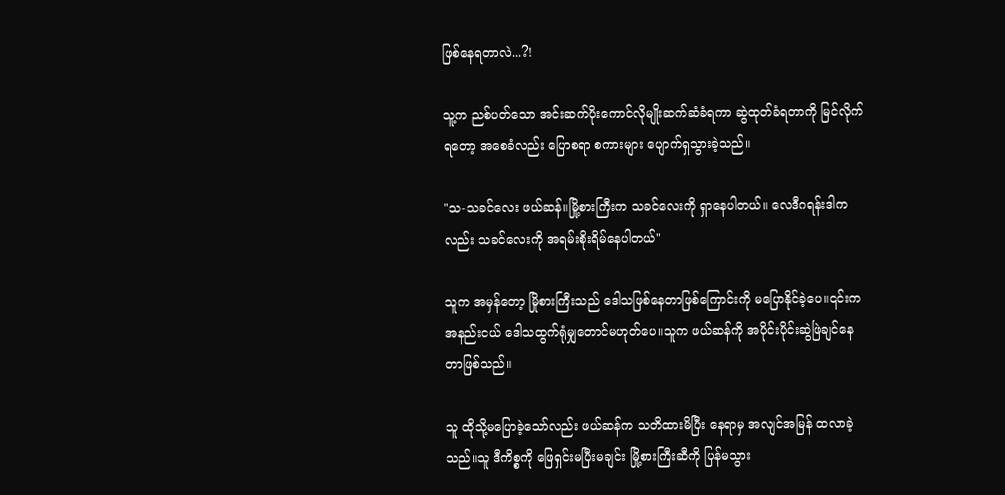ဖြစ်နေရတာလဲ...?!

သူ့က ညစ်ပတ်သော အင်းဆက်ပိုးကောင်လိုမျိုးဆက်ဆံခံရကာ ဆွဲထုတ်ခံရတာကို မြင်လိုက်ရတော့ အစေခံလည်း ပြောစရာ စကားများ ပျောက်ရှသွားခဲ့သည်။

"သ-သခင်လေး ဖယ်ဆန်။မြို့စားကြီးက သခင်လေးကို ရှာနေပါတယ်။ လေဒီဂရန်းဒါကလည်း သခင်လေးကို အရမ်းစိုးရိမ်နေပါတယ်"

သူက အမှန်တော့ မြိုစားကြီးသည် ဒေါသဖြစ်နေတာ‌ဖြစ်ကြောင်းကို မပြောနိုင်ခဲ့ပေ။၎င်းက အနည်းငယ် ဒေါသထွက်ရုံမျှတောင်မဟုတ်ပေ။သူက ဖယ်ဆန်ကို အပိုင်းပိုင်းဆွဲဖြဲချင်နေတာဖြစ်သည်။

သူ ထိုသို့မပြောခဲ့သော်လည်း ဖယ်ဆန်က သတိထားမိပြီး နေရာမှ အလျင်အမြန် ထလာခဲ့သည်။သူ ဒီကိစ္စကို ဖြေရှင်းမပြီးမချင်း မြို့စားကြီးဆီကို ပြန်မသွား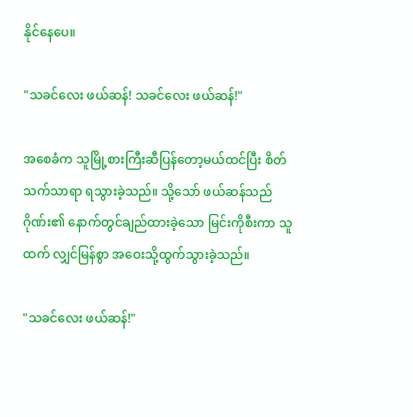နိုင်နေပေ။

"သခင်လေး ဖယ်ဆန်! သခင်လေး ဖယ်ဆန်!"

အစေခံက သူမြို့စားကြီးဆီပြန်တော့မယ်ထင်ပြီး စိတ်သက်သာရာ ရသွားခဲ့သည်။ သို့သော် ဖယ်ဆန်သည် ဂိုဏ်း၏ နောက်တွင်ချည်ထားခဲ့သော မြင်းကိုစီးကာ သူထက် လျှင်မြန်စွာ အဝေးသို့ထွက်သွားခဲ့သည်။

"သခင်လေး ဖယ်ဆန်!"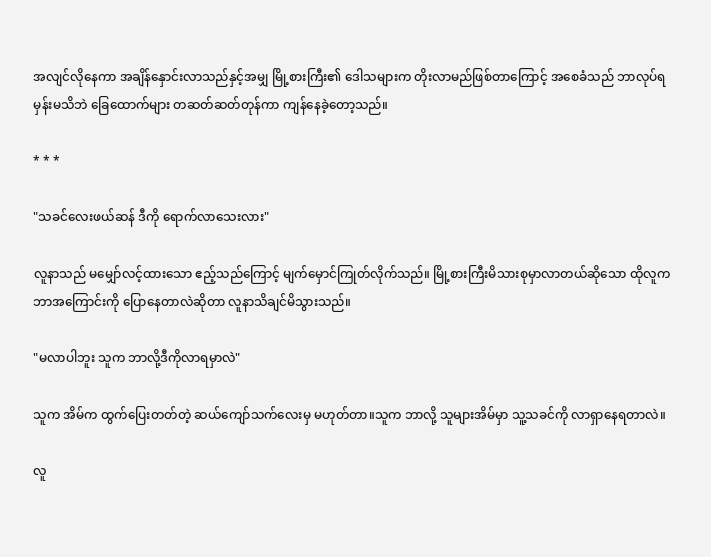အလျင်လိုနေကာ အချိန်နှောင်းလာသည်နှင့်အမျှ မြို့စားကြီး၏ ဒေါသများက တိုးလာမည်ဖြစ်တာကြောင့် အစေခံသည် ဘာလုပ်ရမှန်းမသိဘဲ ခြေထောက်များ တဆတ်ဆတ်တုန်ကာ ကျန်နေခဲ့တော့သည်။

* * *

"သခင်လေးဖယ်ဆန် ဒီကို ရောက်လာသေးလား"

လူနာသည် မမျှော်လင့်ထားသော ဧည့်သည်ကြောင့် မျက်မှောင်ကြုတ်လိုက်သည်။ မြို့စားကြီးမိသားစုမှာလာတယ်ဆိုသော ထိုလူက ဘာအကြောင်းကို ပြောနေတာလဲဆိုတာ လူနာသိချင်မိသွားသည်။

"မလာပါဘူး သူက ဘာလို့ဒီကိုလာရမှာလဲ"

သူက အိမ်က ထွက်ပြေးတတ်တဲ့ ဆယ်ကျော်သက်လေးမှ မဟုတ်တာ။သူက ဘာလို့ သူများအိမ်မှာ သူ့သခင်ကို လာရှာနေရတာလဲ။

လူ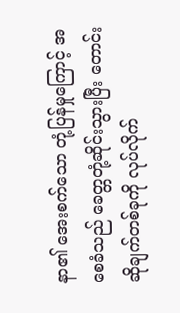နာ၏ အေးစက်သော တုံ့ပြန်မှုကြောင့် အစေခံသည် ခေတ္တတုံ့ဆိုင်းသွားပြီး တောင်းဆိုချက်တစ်ခုကို လုပ်လိုက်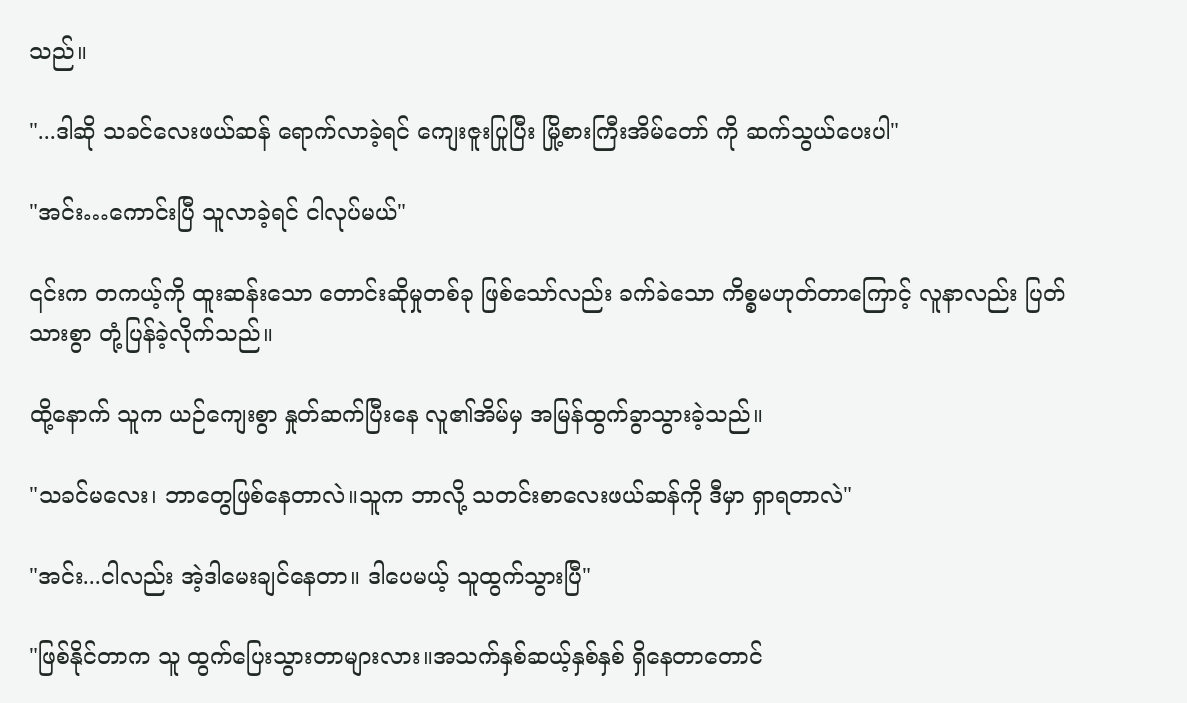သည်။

"...ဒါဆို သခင်လေးဖယ်ဆန် ရောက်လာခဲ့ရင် ကျေးဇူးပြုပြီး မြို့စားကြီးအိမ်တော် ကို ဆက်သွယ်ပေးပါ"

"အင်း…ကောင်းပြီ သူလာခဲ့ရင် ငါလုပ်မယ်"

၎င်းက တကယ့်ကို ထူးဆန်းသော တောင်းဆိုမှုတစ်ခု ဖြစ်သော်လည်း ခက်ခဲသော ကိစ္စမဟုတ်တာကြောင့် လူနာလည်း ပြတ်သားစွာ တုံ့ပြန်ခဲ့လိုက်သည်။

ထို့နောက် သူက ယဉ်ကျေးစွာ နှုတ်ဆက်ပြီးနေ လူ၏အိမ်မှ အမြန်ထွက်ခွာသွားခဲ့သည်။

"သခင်မလေး၊ ဘာတွေဖြစ်နေတာလဲ။သူက ဘာလို့ သတင်းစာလေးဖယ်ဆန်ကို ဒီမှာ ရှာရတာလဲ"

"အင်း...ငါလည်း အဲ့ဒါမေးချင်နေတာ။ ဒါပေမယ့် သူထွက်သွားပြီ"

"ဖြစ်နိုင်တာက သူ ထွက်ပြေးသွားတာများလား။အသက်နှစ်ဆယ့်နှစ်နှစ် ရှိနေတာတောင်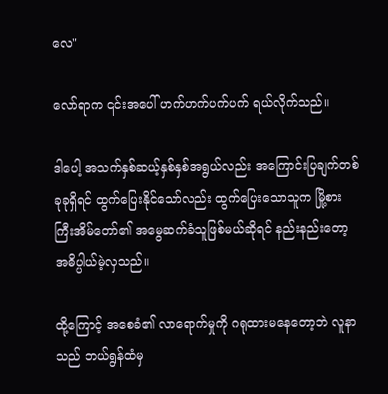လေ"

လော်ရာက ၎င်းအပေါ် ဟက်ဟက်ပက်ပက် ရယ်လိုက်သည်။

ဒါပေါ့ အသက်နှစ်ဆယ့်နှစ်နှစ်အရွယ်လည်း အကြောင်းပြချက်တစ်ခုခုရှိရင် ထွက်ပြေးနိုင်သော်လည်း ထွက်ပြေးသောသူက မြို့စားကြီးအိမ်တော်၏ အမွေဆက်ခံသူဖြစ်မယ်ဆိုရင် နည်းနည်းတော့ အဓိပ္ပါယ်မဲ့လှသည်။

ထို့ကြောင့် အစေခံ၏ လာရောက်မှုကို ဂရုထားမနေတော့ဘဲ လူနာသည် ဘယ်ရွန်ထံမှ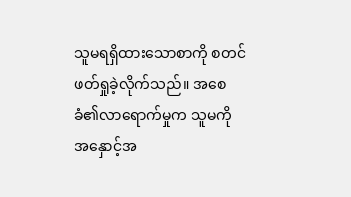သူမရရှိထားသောစာကို စတင်ဖတ်ရှုခဲ့လိုက်သည်။ အစေခံ၏လာရောက်မှုက သူမကို အနှောင့်အ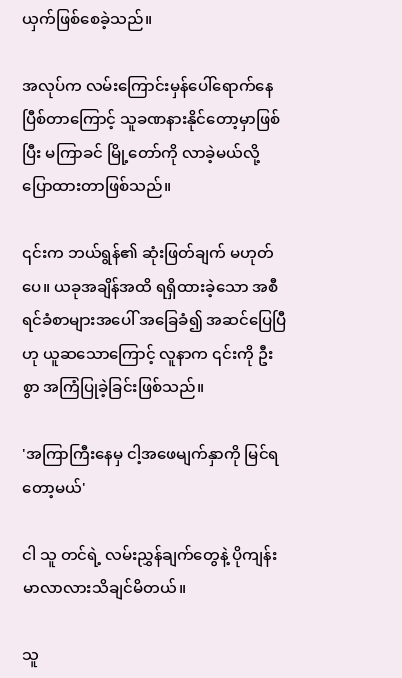ယှက်ဖြစ်စေခဲ့သည်။

အလုပ်က လမ်းကြောင်းမှန်ပေါ်ရောက်နေပြီစ်တာကြောင့် သူခဏနားနိုင်တော့မှာဖြစ်ပြီး မကြာခင် မြို့တော်ကို လာခဲ့မယ်လို့ ပြောထားတာဖြစ်သည်။

၎င်းက ဘယ်ရွန်၏ ဆုံးဖြတ်ချက် မဟုတ်ပေ။ ယခုအချိန်အထိ ရရှိထားခဲ့သော အစီရင်ခံစာများအပေါ် အခြေခံ၍ အဆင်ပြေပြီဟု ယူဆသောကြောင့် လူနာက ၎င်းကို ဦးစွာ အကြံပြုခဲ့ခြင်းဖြစ်သည်။

'အကြာကြီးနေမှ ငါ့အဖေမျက်နှာကို မြင်ရတော့မယ်'

ငါ သူ တင်ရဲ့ လမ်းညွှန်ချက်တွေနဲ့ ပိုကျန်းမာလာလားသိချင်မိတယ်။

သူ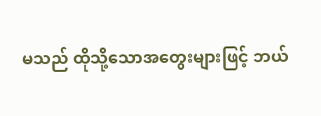မသည် ထိုသို့သောအတွေးများဖြင့် ဘယ်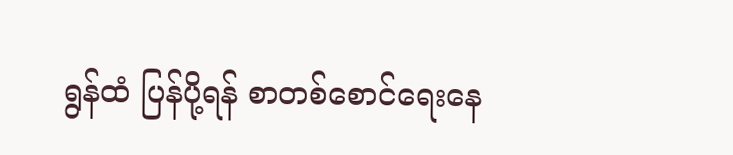ရွန်ထံ ပြန်ပို့ရန် စာတစ်စောင်ရေးနေ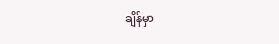ချိန်မှာ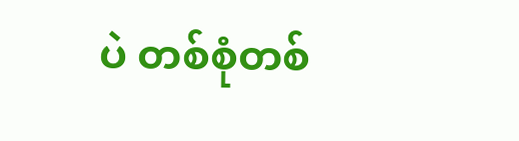ပဲ တစ်စုံတစ်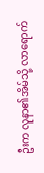ဦးက လူနာ၏အိမ်သို့ လာရောက်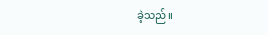ခဲ့သည်။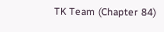TK Team (Chapter 84)